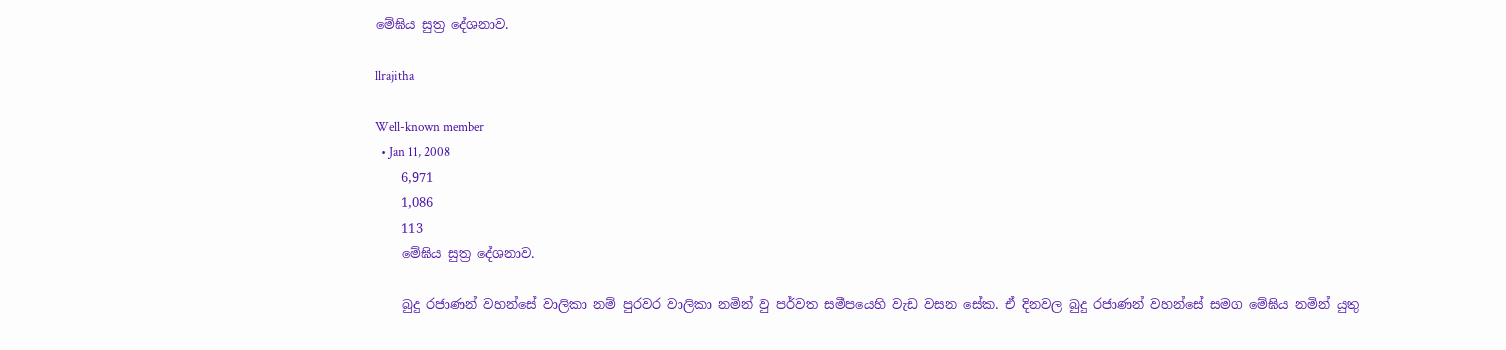මේඝිය සුත්‍ර දේශනාව.

llrajitha

Well-known member
  • Jan 11, 2008
    6,971
    1,086
    113
    මේඝිය සුත්‍ර දේශනාව.

    බුදු රජාණන් වහන්සේ වාලිකා නම් පුරවර වාලිකා නමින් වු පර්වත සමීපයෙහි වැඩ වසන සේක. ඒ දිනවල බුදු රජාණන් වහන්සේ සමග මේඝිය නමින් යුතු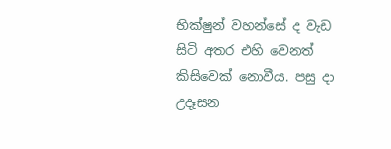භික්ෂුන් වහන්‍සේ ද වැඩ සිටි අතර එහි වෙනත් කිසිවෙක් නොවීය. පසු දා උදෑසන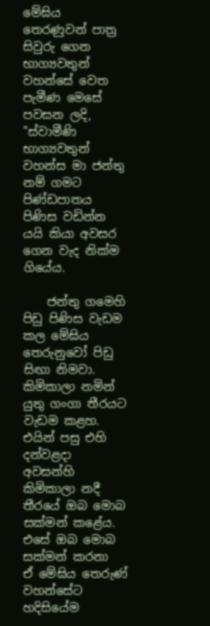මේඝිය තෙරණුවන් පාත්‍ර සිවුරු ගෙන භාග්‍යවතුන් වහන්සේ වෙත පැමීණ මෙසේ පවසන ලදි, "ස්වාමීණි භාග්‍යවතුන් වහන්ස මා ජන්තු නම් ගමට පිණ්ඩපාතය පිණිස වඩින්න යයි කියා අවසර ගෙන වැද නික්ම ගියේය.

    ජන්තු ගමෙහි පිඩු පිණිස වැඩම කල මේඝිය තෙරුනුවෝ පිඩු සිඟා නිමවා. කිමිකාලා නමින් යුතු ගංගා තීරයට වැඩම කළහ. එයින් පසු එහි දන්වළදා අවසන්හි කිමිකාලා නදී තීරයේ ඔබ මොබ සක්මන් කළේය. එසේ ඔබ මොබ සක්මන් කරනා ඒ ‍මේඝිය තෙරුණ් වහන්සේට හදි‍සියේම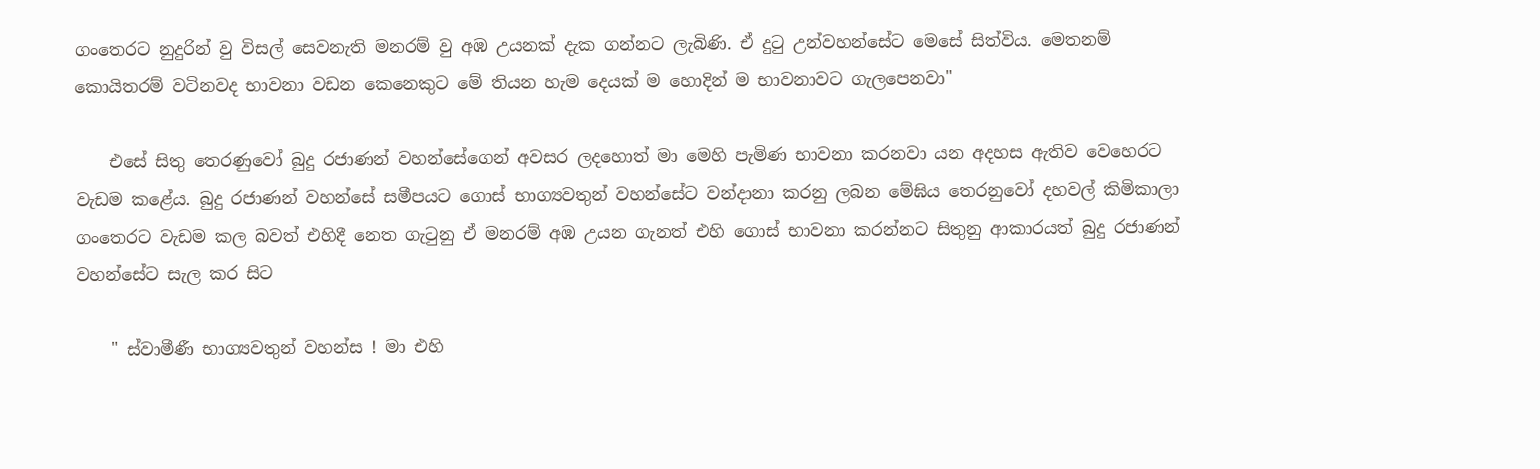ගංතෙරට නුදුරින් වු විසල් සෙවනැති මනරම් වු අඹ උයනක් දැක ගන්නට ලැබිණි. ඒ දුටු උන්වහන්සේට මෙසේ සිත්විය. මෙතනම් කොයිතරම් වටිනවද භාවනා වඩන කෙනෙකුට මේ තියන හැම දෙයක් ම හොදින් ම භාවනාවට ගැලපෙනවා"

    එසේ සිතු තෙරණුවෝ බුදු රජාණන් වහන්සේගෙන් අවසර ලදහොත් මා මෙහි පැමිණ භාවනා කරනවා යන අදහස ඇතිව වෙහෙරට වැඩම කළේය. බුදු රජාණන් වහන්සේ සමීපයට ගොස් භාග්‍යවතුන් වහන්සේට වන්දානා කරනු ලබන මේඝිය තෙරනුවෝ දහවල් කිමිකාලා ගංතෙරට වැඩම කල බවත් එහිදී නෙත ගැටුනු ඒ මනරම් අඹ උයන ගැනත් එහි ගොස් භාවනා කරන්නට සිතුනු ආකාරයත් බුදු රජාණන් වහන්සේට සැල කර සිට

    " ස්වාමීණී භාග්‍යවතුන් වහන්ස ! මා එහි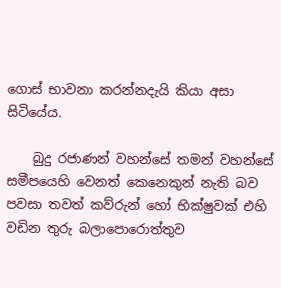ගොස් භාවනා කරන්නදැයි කියා අසා සිටියේය.

    බුදු රජාණන් වහන්සේ තමන් වහන්සේ සමීපයෙහි වෙනත් කෙනෙකුන් නැති බව පවසා තවත් කව්රුන් හෝ භික්ෂුවක් ‍එහි වඩින තුරු බලාපොරොත්තුව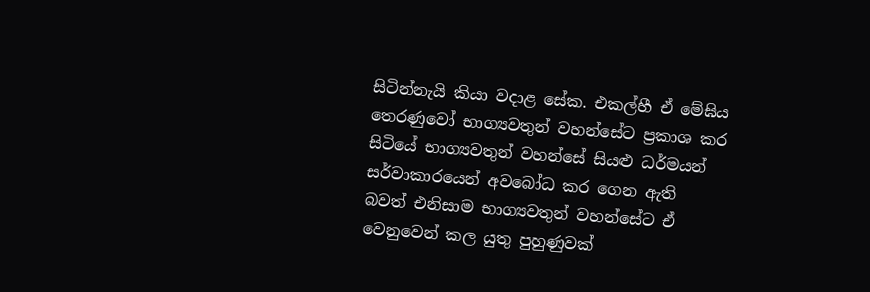සිටින්නැයි කියා වදාළ සේක. එකල්හී ඒ මේඝිය තෙරණුවෝ භාග්‍යවතුන් වහන්සේට ප්‍රකාශ කර සිටියේ භාග්‍යවතුන් වහන්සේ සියළු ධර්මයන් සර්වාකාරයෙන් අවබෝධ කර ගෙන ඇති බවත් එනිසාම භාග්‍යවතුන් වහන්සේට ඒ වෙනුවෙන් කල යුතු පුහුණුවක්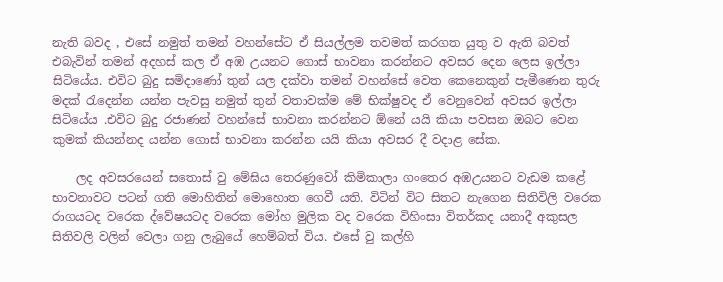නැති බවද , එසේ නමුත් තමන් වහන්සේට ඒ සියල්ලම තවමත් කරගත යුතු ව ඇති බවත් එබැවින් තමන් අදහස් කල ඒ අඹ උයනට ගොස් භාවනා කරන්නට අවසර දෙන ලෙස ඉල්ලා සිටියේය. එවිට බුදු සමිදාණෝ තුන් යල දක්වා තමන් වහන්සේ වෙත කෙනෙකුන් පැමීණෙන තුරු මදක් රැදෙන්න යන්න පැවසු නමුත් තුන් වතාවක්ම මේ භික්ෂුවද ඒ වෙනුවෙන් අවසර ඉල්ලා සිටියේය .එවිට බුදු රජාණන් වහන්සේ භාවනා කරන්නට ඕනේ යයි කියා පවසන ඔබට වෙන කුමක් කියන්නද යන්න ගොස් භාවනා කරන්න යයි කියා අවසර දී වදාළ සේක.

    ලද අවසරයෙන් සතොස් වු මේඝිය තෙරණුවෝ කිමිකාලා ගංතෙර අඹඋයනට වැඩම කළේ භාවනාවට පටන් ගති මොහිතින් මොහොත ගෙවී යති. විටින් විට සිතට නැගෙන සිතිවිලි වරෙක රාගයටද වරෙක ‍ද්වේෂයටද වරෙක මෝහ මුලික වද වරෙක විහිංසා විතර්කද යනාදී අකුසල සිතිවලි වලින් වෙලා ගනු ලැබුයේ හෙම්බත් විය. එසේ වු කල්හි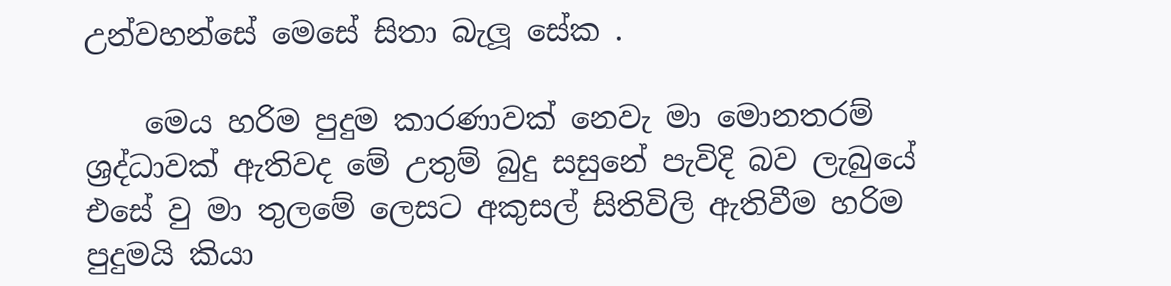උන්වහන්සේ මෙසේ සිතා බැලූ සේක .

    මෙය හරිම පුදුම කාරණාවක් නෙවැ මා මොනතරම් ශ්‍රද්ධාවක් ඇතිවද මේ උතුම් බුදු සසුනේ පැවිදි බව ලැබුයේ එසේ වු මා තුලමේ ලෙසට අකුසල් සිතිවිලි ඇතිවීම හරිම පුදුමයි කියා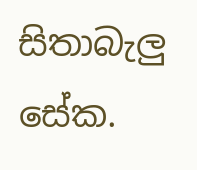සිතාබැලු සේක.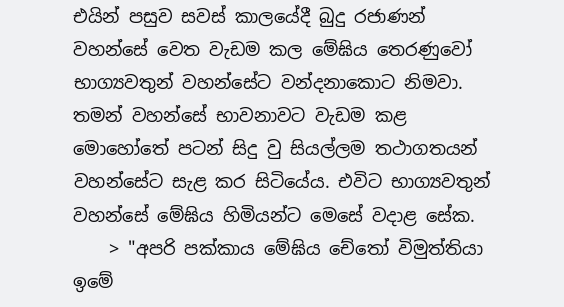එයින් පසුව සවස් කාලයේදී බුදු රජාණන් වහන්සේ වෙත වැඩම කල මේඝිය තෙරණුවෝ භාග්‍යවතුන් වහන්සේට වන්දනාකොට නිමවා. තමන් වහන්සේ භාවනාවට වැඩම කළ මොහෝතේ පටන් සිදු වු සියල්ලම තථාගතයන් වහන්‍සේට සැළ කර සිටියේය. එවිට භාග්‍යවතුන් වහන්සේ මේඝිය හිමියන්ට මෙසේ වදාළ සේක.
    > "අපරි පක්කාය මේඝිය චේතෝ විමුත්තියා ඉමේ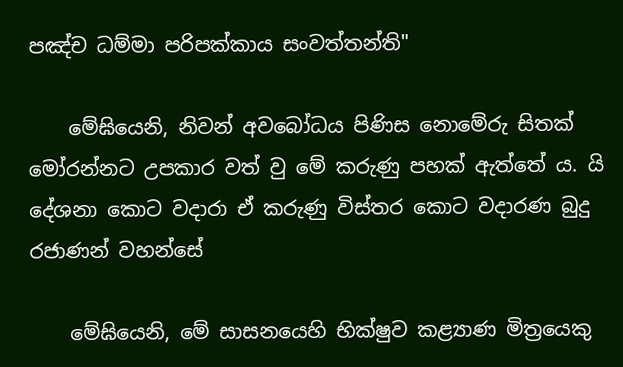පඤ්ච ධම්මා පරිපක්කාය සංවත්තන්ති"

    මේඝියෙනි, නිවන් අවබෝධය පිණිස නොමේරු සිතක් මෝරන්නට උපකාර වත් වු මේ කරුණු පහක් ඇත්තේ ය. යි දේශනා කොට වදාරා ඒ කරුණු විස්තර කොට වදාරණ බුදු රජාණන් වහන්සේ

    මේඝියෙනි, මේ සාසනයෙහි භික්ෂුව කළ්‍යාණ මිත්‍රයෙකු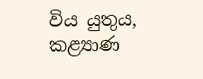විය යුතුය, කළ්‍යාණ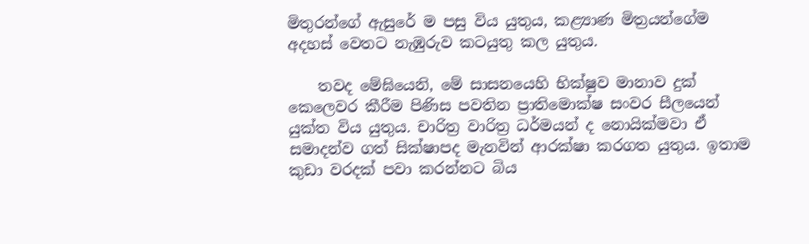මිතුරන්ගේ ඇසුරේ ම පසු විය යුතුය, කළ්‍යාණ මිත්‍රයන්ගේම අදහස් වෙතට නැඹුරුව කටයුතු කල යුතුය.

    තවද මේඝියෙනි, මේ සාසනයෙහි භික්ෂුව මානාව දුක් කෙලෙවර කීරීම පිණිස පවතින ප්‍රාතිමොක්ෂ සංවර සීලයෙන් යුක්ත විය යුතුය. චාරිත්‍ර වාරිත්‍ර ධර්මයන් ද නොයික්මවා ඒ සමාදන්ව ගත් සික්ෂාපද මැනවින් ආරක්ෂා කරගත යුතුය. ඉතාම කුඩා වරදක් පවා කරන්නට බිය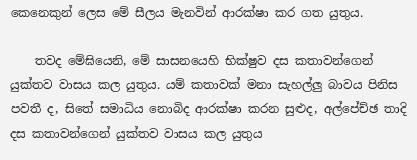කෙනෙකුන් ලෙස මේ සීලය මැනවින් ආරක්ෂා කර ගත යුතුය.

    තවද මේඝියෙනි, මේ සාසනයෙහි භික්ෂුව දස කතාවන්ගෙන් යුක්තව වාසය කල යුතුය. යම් කතාවක් මනා සැහල්ලු බාවය පිනිස පවතී ද, සිතේ සමාධිය නොබිද ආරක්ෂා කරන සුළුද, අල්පේච්ඡ තාදි දස කතාවන්ගෙන් යුක්තව වාසය කල යුතුය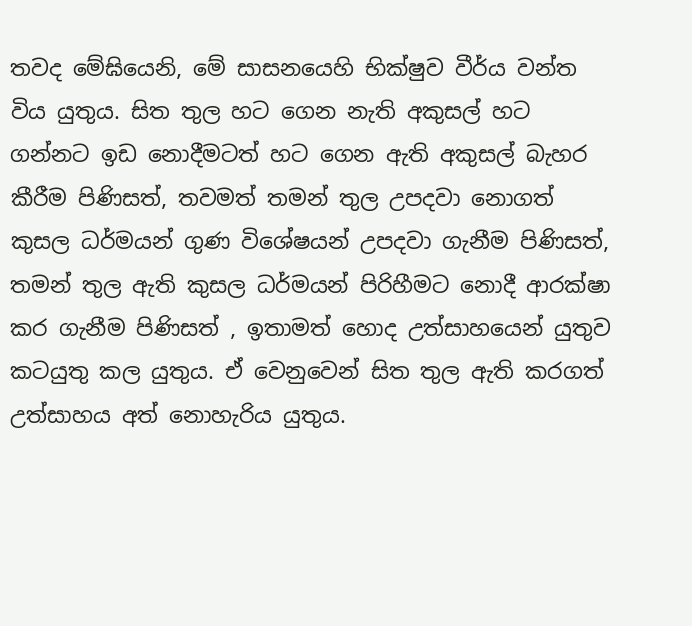තවද මේඝියෙනි, මේ සාසනයෙහි භික්ෂුව වීර්ය වන්ත විය යුතුය. සිත තුල හට ගෙන නැති අකුසල් හට ගන්නට ඉඩ නොදීමටත් හට ගෙන ඇති අකුසල් බැහර කීරීම පිණිසත්, තවමත් තමන් තුල උපදවා නොගත් කුසල ධර්මයන් ගුණ විශේෂයන් උපදවා ගැනීම පිණිසත්, තමන් තුල ඇති කුසල ධර්මයන් පිරිහීමට නොදී ආරක්ෂා කර ගැනීම පිණිසත් , ඉතාමත් හොද උත්සාහයෙන් යුතුව කටයුතු කල යුතුය. ඒ‍ වෙනුවෙන් සිත තුල ඇති කරගත් උත්සාහය අත් නොහැරිය යුතුය.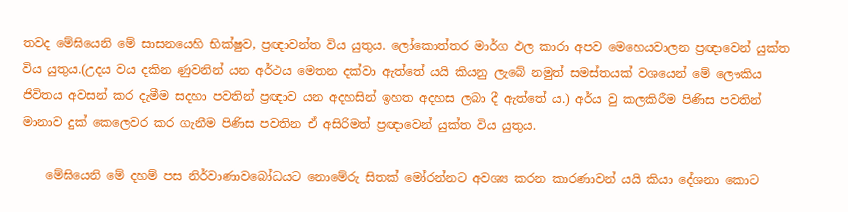තවද මේඝියෙනි මේ සාසනයෙහි භික්ෂුව, ප්‍රඥාවන්ත විය යුතුය. ලෝකොත්තර මාර්ග ඵල කාරා අපව මෙහෙයවාලන ප්‍රඥාවෙන් යුක්ත විය යුතුය.(උදය වය දකින ණුවනින් යන අර්ථය මෙතන දක්වා ඇත්තේ යයි කියනු ලැබේ නමුත් සමස්තයක් වශයෙන් මේ ලෞකිය ජිවිතය අවසන් කර දැමීම සදහා පවතින් ප්‍රඥාව යන අදහසින් ඉහත අදහස ලබා දී ඇත්තේ ය.) අර්ය වු කලකිරීම පිණිස පවතින් මානාව දුක් කෙලෙවර කර ගැනීම පිණිස පවතින ඒ අසිරිමත් ප්‍රඥාවෙන් යුක්ත විය යුතුය.

    මේඝියෙනි මේ දහම් පස ‍නිර්වාණාවබෝධයට නොමේරු සිතක් මෝරන්නට අවශ්‍ය කරන කාරණාවන් යයි කියා දේශනා කොට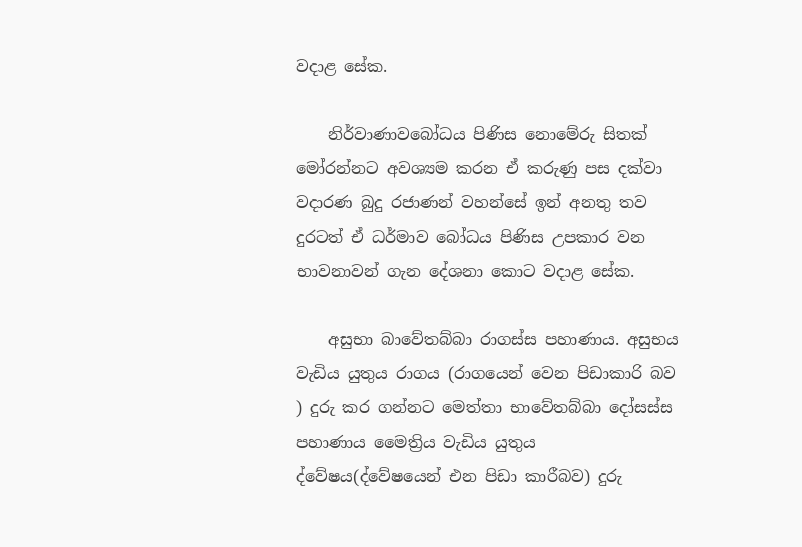වදාළ සේක.

    නිර්වාණාවබෝධය පිණිස නොමේරු සිතක් මෝරන්නට අවශ්‍යම කරන ඒ කරුණු පස දක්වා වදාරණ බුදු රජාණන් වහන්සේ ඉන් අනතු තව දුරටත් ඒ ධර්මාව බෝධය පිණිස උපකාර වන භාවනාවන් ගැන දේශනා කොට වදාළ සේක.

    අසුභා බාවේතබ්බා රාගස්ස පහාණාය. අසුභය වැඩිය යුතුය රාගය (රාගයෙන් වෙන පිඩාකාරි බව ) දුරු කර ගන්නට මෙත්තා භාවේතබ්බා දෝසස්ස පහාණාය මෛත්‍රිය වැඩිය යුතුය ද්වේෂය(ද්වේෂයෙන් එන පිඩා කාරීබව) දුරු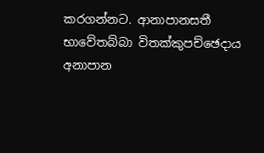කරගන්නට. ආනාපානසතී භාවේතබ්බා විතක්කුපච්ඡෙදාය අනාපාන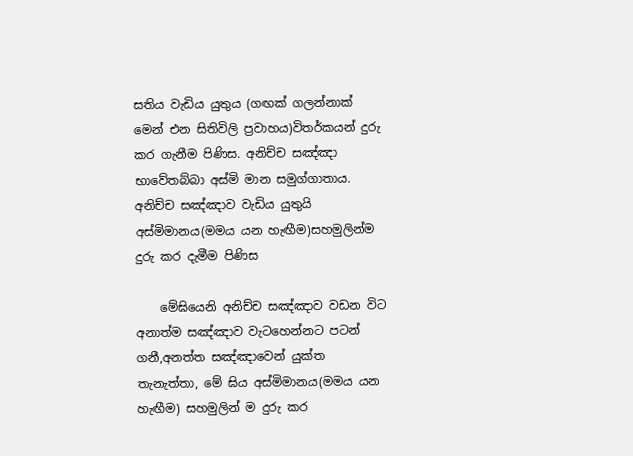සතිය වැඩිය යුතුය (ගඟක් ගලන්නාක් මෙන් එන සිතිවිලි ප්‍රවාහය)විතර්කයන් දුරු කර ගැනීම පිණිස. අනිච්ච සඤ්ඤා භාවේතබ්බා අස්මි මාන සමුග්ගාතාය. අනිච්ච සඤ්ඤාව වැඩිය යුතුයි අස්මිමානය(මමය යන හැඟීම)සහමුලින්ම දුරු කර දැමීම පිණිස

    මේඝියෙනි අනිච්ච සඤ්ඤාව වඩන විට අනාත්ම සඤ්ඤාව වැ‍ටහෙන්නට පටන් ගනී,අනත්ත සඤ්ඤාවෙන් යුක්ත තැනැත්තා, මේ ඝිය අස්මිමානය(මමය යන හැඟීම) සහමුලින් ම දුරු කර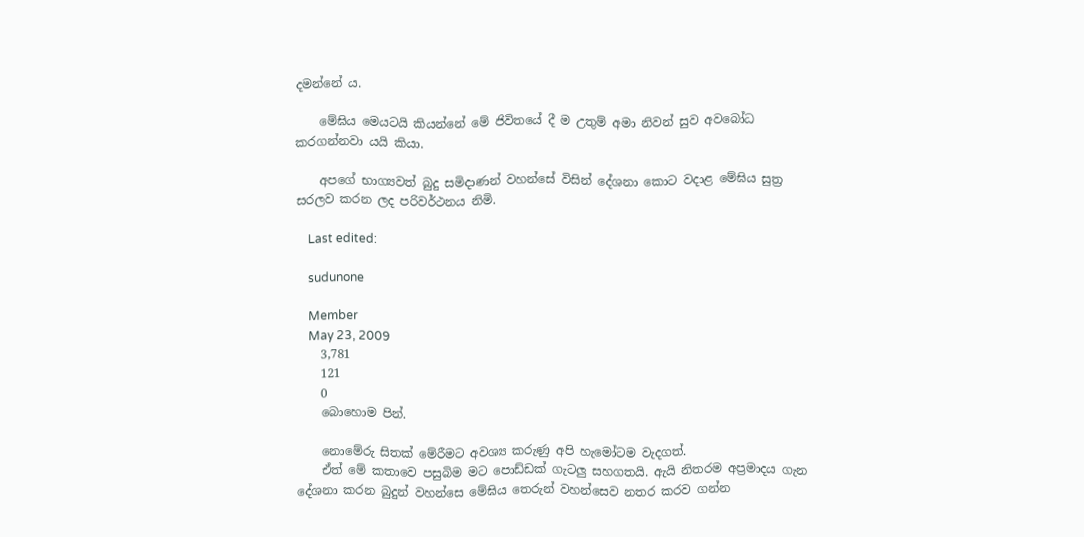දමන්නේ ය.

    මේඝිය මෙයටයි කියන්නේ මේ ජිවිතයේ දී ම උතුම් අමා නිවන් සුව අවබෝධ කරගන්නවා යයි කියා.

    අපගේ භාග්‍යවත් බුදු සමිදාණන් වහන්සේ විසින් දේශනා කොට වදාළ මේඝිය සුත්‍ර සරලව කරන ලද පරිවර්ථනය නිමි.

    Last edited:

    sudunone

    Member
    May 23, 2009
    3,781
    121
    0
    බොහොම පින්.

    නොමේරු සිතක් මේරීමට අවශ්‍ය කරුණු අපි හැමෝටම වැදගත්.
    ඒත් මේ කතාවෙ පසුබිම මට පොඩ්ඩක් ගැටලු සහගතයි. ඇයි නිතරම අප්‍රමාදය ගැන දේශනා කරන බුදුන් වහන්සෙ මේඝිය තෙරුන් වහන්සෙව නතර කරව ගන්න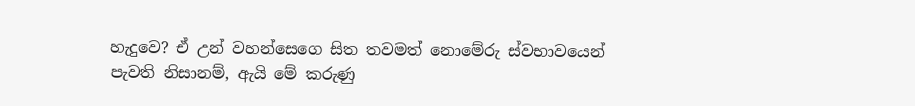හැදුවෙ? ඒ උන් වහන්සෙගෙ සිත තවමත් නොමේරු ස්වභාවයෙන් පැවති නිසානම්, ඇයි මේ කරුණු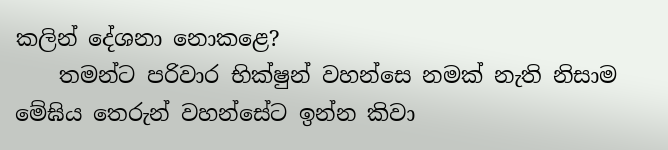කලින් දේශනා නොකළෙ?
    තමන්ට පරිවාර භික්ෂුන් වහන්සෙ නමක් නැති නිසාම මේඝිය තෙරුන් වහන්සේට ඉන්න කිවා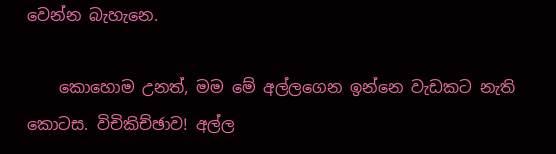වෙන්න බැහැනෙ.

    කොහොම උනත්, මම මේ අල්ලගෙන ඉන්නෙ වැඩකට නැති කොටස. විචිකිච්ඡාව! අල්ල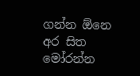ගන්න ඕනෙ අර සිත මෝරන්න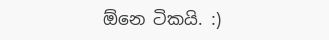ඕනෙ ටිකයි. :)